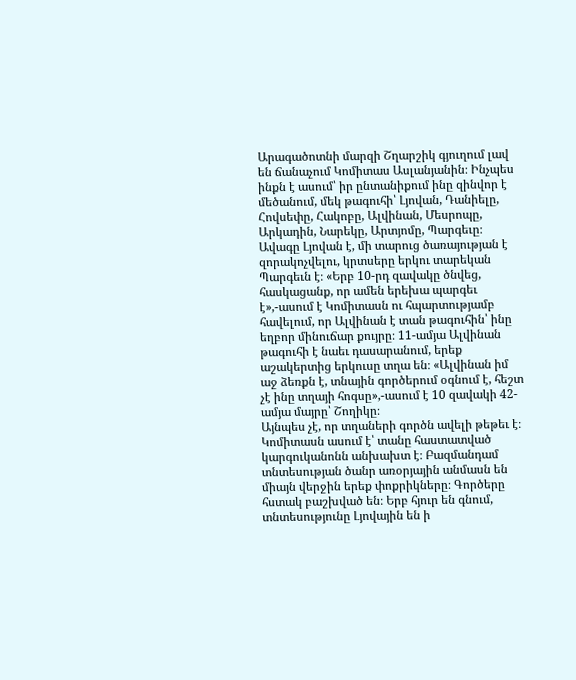Արագածոտնի մարզի Շղարշիկ գյուղում լավ են ճանաչում Կոմիտաս Ասլանյանին։ Ինչպես ինքն է ասում՝ իր ընտանիքում ինը զինվոր է մեծանում, մեկ թագուհի՝ Լյովան, Դանիելը, Հովսեփը, Հակոբը, Ալվինան, Մեսրոպը, Արկադին, Նարեկը, Արտյոմը, Պարգեւը։ Ավագը Լյովան է, մի տարուց ծառայության է զորակոչվելու, կրտսերը երկու տարեկան Պարգեւն է։ «Երբ 10-րդ զավակը ծնվեց, հասկացանք, որ ամեն երեխա պարգեւ է»,-ասում է Կոմիտասն ու հպարտությամբ հավելում, որ Ալվինան է տան թագուհին՝ ինը եղբոր մինուճար քույրը։ 11-ամյա Ալվինան թագուհի է նաեւ դասարանում, երեք աշակերտից երկուսը տղա են։ «Ալվինան իմ աջ ձեռքն է, տնային գործերում օգնում է, հեշտ չէ ինը տղայի հոգսը»,-ասում է 10 զավակի 42-ամյա մայրը՝ Շողիկը։
Այնպես չէ, որ տղաների գործն ավելի թեթեւ է։ Կոմիտասն ասում է՝ տանը հաստատված կարգուկանոնն անխախտ է։ Բազմանդամ տնտեսության ծանր առօրյային անմասն են միայն վերջին երեք փոքրիկները։ Գործերը հստակ բաշխված են։ Երբ հյուր են գնում, տնտեսությունը Լյովային են ի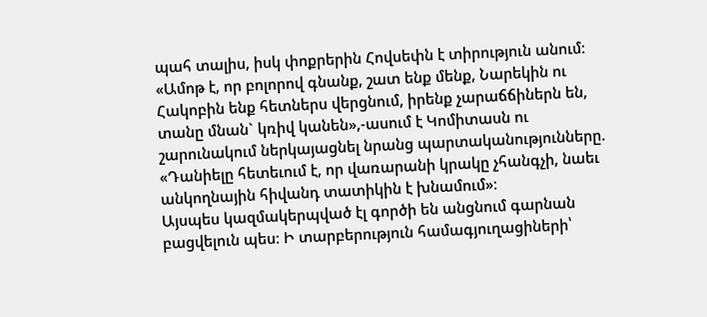պահ տալիս, իսկ փոքրերին Հովսեփն է տիրություն անում։ «Ամոթ է, որ բոլորով գնանք, շատ ենք մենք, Նարեկին ու Հակոբին ենք հետներս վերցնում, իրենք չարաճճիներն են, տանը մնան` կռիվ կանեն»,-ասում է Կոմիտասն ու շարունակում ներկայացնել նրանց պարտականությունները. «Դանիելը հետեւում է, որ վառարանի կրակը չհանգչի, նաեւ անկողնային հիվանդ տատիկին է խնամում»։
Այսպես կազմակերպված էլ գործի են անցնում գարնան բացվելուն պես։ Ի տարբերություն համագյուղացիների՝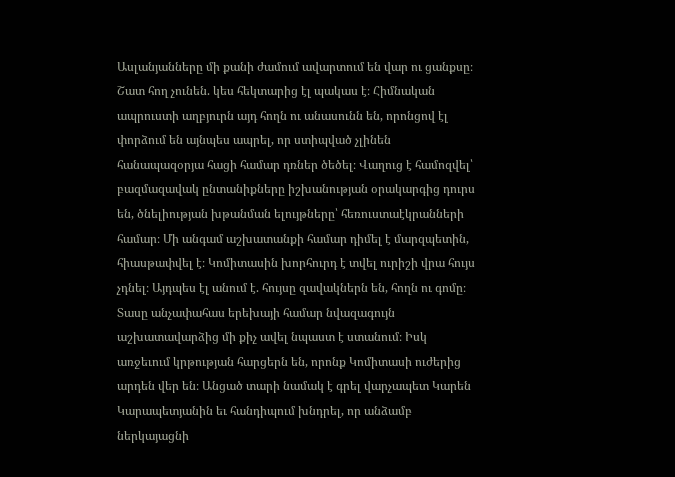Ասլանյանները մի քանի ժամում ավարտում են վար ու ցանքսը։ Շատ հող չունեն. կես հեկտարից էլ պակաս է։ Հիմնական ապրուստի աղբյուրն այդ հողն ու անասունն են, որոնցով էլ փորձում են այնպես ապրել, որ ստիպված չլինեն հանապազօրյա հացի համար դռներ ծեծել։ Վաղուց է համոզվել՝ բազմազավակ ընտանիքները իշխանության օրակարգից դուրս են, ծնելիության խթանման ելույթները՝ հեռուստաէկրանների համար։ Մի անգամ աշխատանքի համար դիմել է մարզպետին, հիասթափվել է։ Կոմիտասին խորհուրդ է տվել ուրիշի վրա հույս չդնել։ Այդպես էլ անում է. հույսը զավակներն են, հողն ու գոմը։ Տասը անչափահաս երեխայի համար նվազագույն աշխատավարձից մի քիչ ավել նպաստ է ստանում։ Իսկ առջեւում կրթության հարցերն են, որոնք Կոմիտասի ուժերից արդեն վեր են։ Անցած տարի նամակ է գրել վարչապետ Կարեն Կարապետյանին եւ հանդիպում խնդրել, որ անձամբ ներկայացնի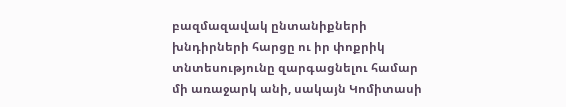բազմազավակ ընտանիքների խնդիրների հարցը ու իր փոքրիկ տնտեսությունը զարգացնելու համար մի առաջարկ անի, սակայն Կոմիտասի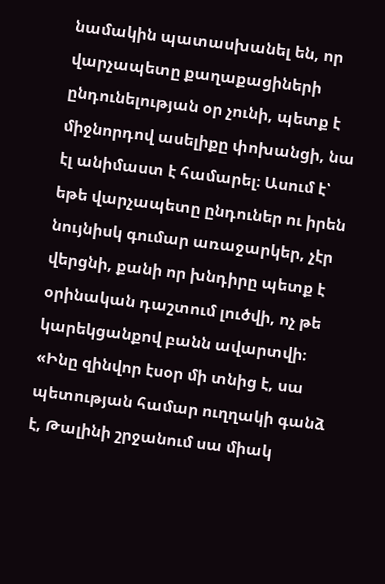նամակին պատասխանել են, որ վարչապետը քաղաքացիների ընդունելության օր չունի, պետք է միջնորդով ասելիքը փոխանցի, նա էլ անիմաստ է համարել։ Ասում է՝ եթե վարչապետը ընդուներ ու իրեն նույնիսկ գումար առաջարկեր, չէր վերցնի, քանի որ խնդիրը պետք է օրինական դաշտում լուծվի, ոչ թե կարեկցանքով բանն ավարտվի։
«Ինը զինվոր էսօր մի տնից է, սա պետության համար ուղղակի գանձ է, Թալինի շրջանում սա միակ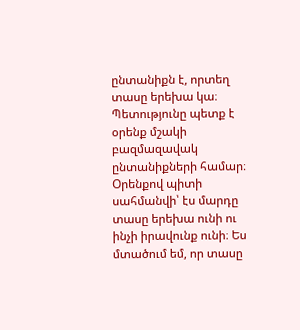ընտանիքն է, որտեղ տասը երեխա կա։ Պետությունը պետք է օրենք մշակի բազմազավակ ընտանիքների համար։ Օրենքով պիտի սահմանվի՝ էս մարդը տասը երեխա ունի ու ինչի իրավունք ունի։ Ես մտածում եմ, որ տասը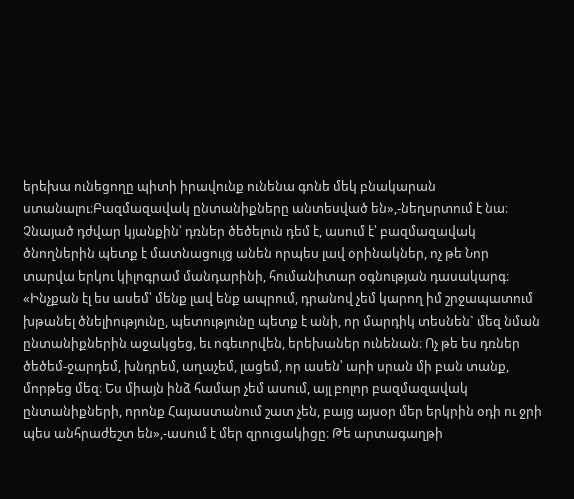երեխա ունեցողը պիտի իրավունք ունենա գոնե մեկ բնակարան ստանալու։Բազմազավակ ընտանիքները անտեսված են»,-նեղսրտում է նա։ Չնայած դժվար կյանքին՝ դռներ ծեծելուն դեմ է, ասում է՝ բազմազավակ ծնողներին պետք է մատնացույց անեն որպես լավ օրինակներ, ոչ թե Նոր տարվա երկու կիլոգրամ մանդարինի, հումանիտար օգնության դասակարգ։
«Ինչքան էլ ես ասեմ՝ մենք լավ ենք ապրում, դրանով չեմ կարող իմ շրջապատում խթանել ծնելիությունը, պետությունը պետք է անի, որ մարդիկ տեսնեն` մեզ նման ընտանիքներին աջակցեց, եւ ոգեւորվեն, երեխաներ ունենան։ Ոչ թե ես դռներ ծեծեմ-ջարդեմ, խնդրեմ, աղաչեմ, լացեմ, որ ասեն՝ արի սրան մի բան տանք, մորթեց մեզ։ Ես միայն ինձ համար չեմ ասում, այլ բոլոր բազմազավակ ընտանիքների, որոնք Հայաստանում շատ չեն, բայց այսօր մեր երկրին օդի ու ջրի պես անհրաժեշտ են»,-ասում է մեր զրուցակիցը։ Թե արտագաղթի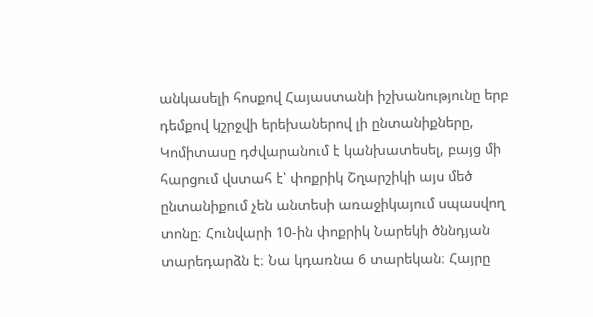անկասելի հոսքով Հայաստանի իշխանությունը երբ դեմքով կշրջվի երեխաներով լի ընտանիքները, Կոմիտասը դժվարանում է կանխատեսել, բայց մի հարցում վստահ է՝ փոքրիկ Շղարշիկի այս մեծ ընտանիքում չեն անտեսի առաջիկայում սպասվող տոնը։ Հունվարի 10-ին փոքրիկ Նարեկի ծննդյան տարեդարձն է։ Նա կդառնա 6 տարեկան։ Հայրը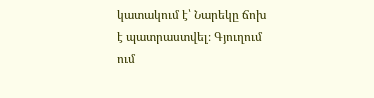կատակում է՝ Նարեկը ճոխ է պատրաստվել։ Գյուղում ում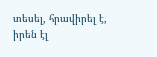տեսել, հրավիրել է, իրեն էլ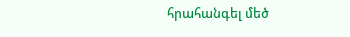հրահանգել մեծ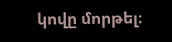կովը մորթել։